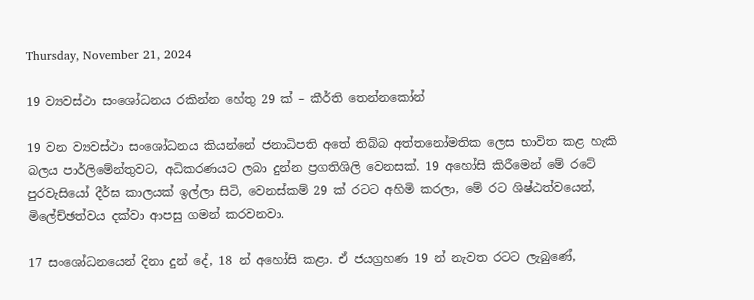Thursday, November 21, 2024

19 ව්‍යවස්ථා සංශෝධනය රකින්න හේතු 29 ක් – කීර්ති තෙන්නකෝන්

19 වන ව්‍යවස්ථා සංශෝධනය කියන්නේ ජනාධිපති අතේ තිබ්බ අත්තනෝමතික ලෙස භාවිත කළ හැකි බලය පාර්ලිමේන්තුවට, අධිකරණයට ලබා දුන්න ප්‍රගතිශිලි වෙනසක්. 19 අහෝසි කිරීමෙන් මේ රටේ පුරවැසියෝ දීර්ඝ කාලයක් ඉල්ලා සිටි, වෙනස්කම් 29 ක් රටට අහිමි කරලා, මේ රට ශිෂ්ඨත්වයෙන්, මිලේච්ඡත්වය දක්වා ආපසු ගමන් කරවනවා.

17 සංශෝධනයෙන් දිනා දුන් දේ, 18 න් අහෝසි කළා. ඒ ජයග්‍රහණ 19 න් නැවත රටට ලැබුණේ,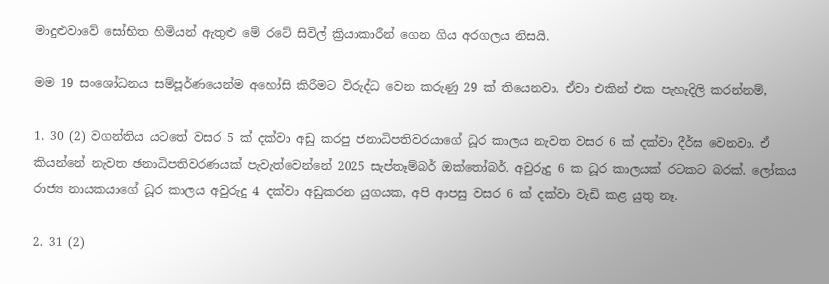මාදුළුවාවේ සෝභිත හිමියන් ඇතුළු මේ රටේ සිවිල් ක්‍රියාකාරීන් ගෙන ගිය අරගලය නිසයි.

මම 19 සංශෝධනය සම්පූර්ණයෙන්ම අහෝසි කිරීමට විරුද්ධ වෙන කරුණු 29 ක් තියෙනවා. ඒවා එකින් එක පැහැදිලි කරන්නම්,

1. 30 (2) වගන්තිය යටතේ වසර 5 ක් දක්වා අඩු කරපු ජනාධිපතිවරයාගේ ධූර කාලය නැවත වසර 6 ක් දක්වා දීර්ඝ වෙනවා. ඒ කියන්නේ නැවත ඡනාධිපතිවරණයක් පැවැත්වෙන්නේ 2025 සැප්තෑම්බර් ඔක්තෝබර්. අවුරුදු 6 ක ධූර කාලයක් රටකට බරක්. ලෝකය රාජ්‍ය නායකයාගේ ධූර කාලය අවුරුදු 4 දක්වා අඩුකරන යුගයක, අපි ආපසු වසර 6 ක් දක්වා වැඩි කළ යුතු නෑ.

2. 31 (2)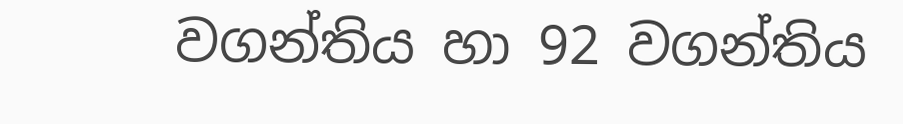වගන්තිය හා 92 වගන්තිය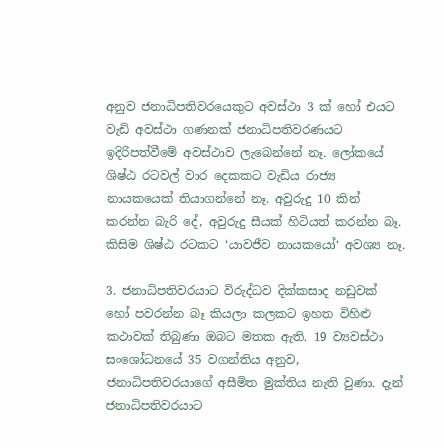අනුව ජනාධිපතිවරයෙකුට අවස්ථා 3 ක් හෝ එයට වැඩි අවස්ථා ගණනක් ජනාධිපතිවරණයට ඉදිරිපත්වීමේ අවස්ථාව ලැබෙන්නේ නෑ. ලෝකයේ ශිෂ්ඨ රටවල් වාර දෙකකට වැඩිය රාජ්‍ය නායකයෙක් තියාගන්නේ නෑ. අවුරුදු 10 කින් කරන්න බැරි දේ, අවුරුදු සීයක් හිටියත් කරන්න බෑ. කිසිම ශිෂ්ඨ රටකට ‘යාවජීව නායකයෝ‘ අවශ්‍ය නෑ.

3. ජනාධිපතිවරයාට විරුද්ධව දික්කසාද නඩුවක් හෝ පවරන්න බෑ කියලා කලකට ඉහත විහිළු කථාවක් තිබුණා ඔබට මතක ඇති. 19 ව්‍යවස්ථා සංශෝධනයේ 35 වගන්තිය අනුව, ජනාධිපතිවරයාගේ අසීමිත මුක්තිය නැති වුණා. දැන් ජනාධිපතිවරයාට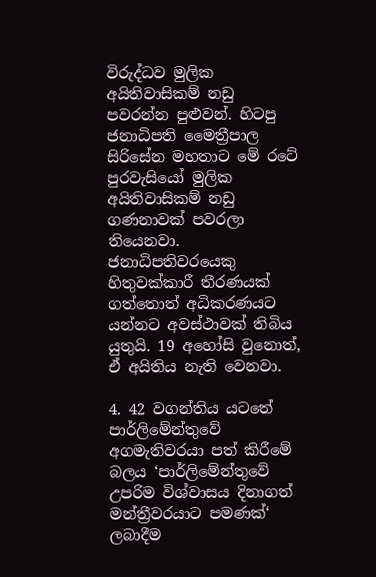විරුද්ධව මුලික අයිතිවාසිකම් නඩු පවරන්න පුළුවන්. හිටපු ජනාධිපති මෛත්‍රීපාල සිරිසේන මහතාට මේ රටේ පුරවැසියෝ මුලික අයිතිවාසිකම් නඩු ගණනාවක් පවරලා තියෙනවා. ජනාධිපතිවරයෙකු හිතුවක්කාරී තීරණයක් ගත්තොත් අධිකරණයට යන්නට අවස්ථාවක් තිබිය යුතුයි. 19 අහෝසි වුනොත්, ඒ අයිතිය නැති වෙනවා.

4. 42 වගන්තිය යටතේ පාර්ලිමේන්තුවේ අගමැතිවරයා පත් කිරීමේ බලය ‘පාර්ලිමේන්තුවේ උපරිම විශ්වාසය දිනාගත් මන්ත්‍රීවරයාට පමණක්‘ ලබාදීම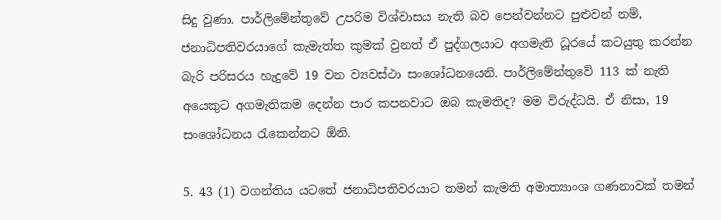සිදු වුණා. පාර්ලිමේන්තුවේ උපරිම විශ්වාසය නැති බව පෙන්වන්නට පුළුවන් නම්, ජනාධිපතිවරයාගේ කැමැත්ත කුමක් වුනත් ඒ පුද්ගලයාට අගමැති ධූරයේ කටයුතු කරන්න බැරි පරිසරය හැදුවේ 19 වන ව්‍යවස්ථා සංශෝධනයෙනි. පාර්ලිමේන්තුවේ 113 ක් නැති අයෙකුට අගමැතිකම දෙන්න පාර කපනවාට ඔබ කැමතිද? මම විරුද්ධයි. ඒ නිසා, 19 සංශෝධනය රැකෙන්නට ඕනි.

5. 43 (1) වගන්තිය යටතේ ජනාධිපතිවරයාට තමන් කැමති අමාත්‍යාංශ ගණනාවක් තමන්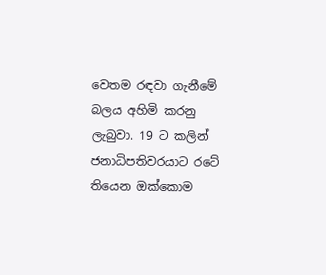වෙතම රඳවා ගැනීමේ බලය අහිමි කරනු ලැබුවා. 19 ට කලින් ජනාධිපතිවරයාට රටේ තියෙන ඔක්කොම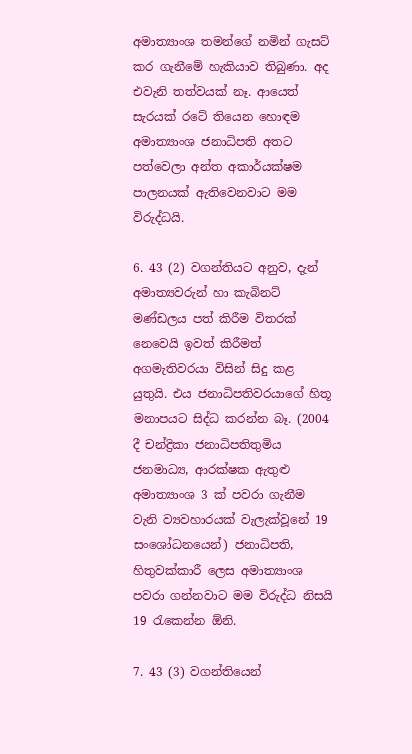අමාත්‍යාංශ තමන්ගේ නමින් ගැසට් කර ගැනීමේ හැකියාව තිබුණා. අද එවැනි තත්වයක් නෑ. ආයෙත් සැරයක් රටේ තියෙන හොඳම අමාත්‍යාංශ ජනාධිපති අතට පත්වෙලා අන්ත අකාර්යක්ෂම පාලනයක් ඇතිවෙනවාට මම විරුද්ධයි.

6. 43 (2) වගන්තියට අනුව, දැන් අමාත්‍යවරුන් හා කැබිනට් මණ්ඩලය පත් කිරීම විතරක් නෙවෙයි ඉවත් කිරීමත් අගමැතිවරයා විසින් සිදු කළ යුතුයි. එය ජනාධිපතිවරයාගේ හිතූ මනාපයට සිද්ධ කරන්න බෑ. (2004 දී චන්ද්‍රිකා ජනාධිපතිතුමිය ජනමාධ්‍ය, ආරක්ෂක ඇතුළු අමාත්‍යාංශ 3 ක් පවරා ගැනීම වැනි ව්‍යවහාරයක් වැලැක්වූනේ 19 සංශෝධනයෙන්) ජනාධිපති, හිතුවක්කාරී ලෙස අමාත්‍යාංශ පවරා ගන්නවාට මම විරුද්ධ නිසයි 19 රැකෙන්න ඕනි.

7. 43 (3) වගන්තියෙන්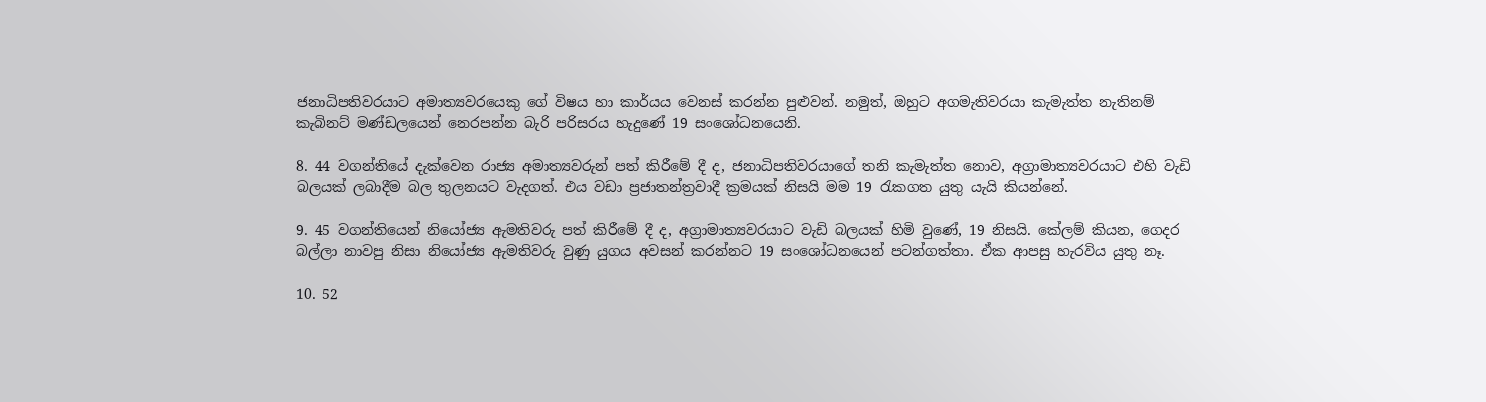ජනාධිපතිවරයාට අමාත්‍යවරයෙකු ගේ විෂය හා කාර්යය වෙනස් කරන්න පුළුවන්. නමුත්, ඔහුට අගමැතිවරයා කැමැත්ත නැතිනම් කැබිනට් මණ්ඩලයෙන් නෙරපන්න බැරි පරිසරය හැදුණේ 19 සංශෝධනයෙනි.

8. 44 වගන්තියේ දැක්වෙන රාජ්‍ය අමාත්‍යවරුන් පත් කිරීමේ දී ද, ජනාධිපතිවරයාගේ තනි කැමැත්ත නොව, අග්‍රාමාත්‍යවරයාට එහි වැඩි බලයක් ලබාදීම බල තුලනයට වැදගත්. එය වඩා ප්‍රජාතන්ත්‍රවාදී ක්‍රමයක් නිසයි මම 19 රැකගත යුතු යැයි කියන්නේ.

9. 45 වගන්තියෙන් නියෝජ්‍ය ඇමතිවරු පත් කිරීමේ දී ද, අග්‍රාමාත්‍යවරයාට වැඩි බලයක් හිමි වුණේ, 19 නිසයි. කේලම් කියන, ගෙදර බල්ලා නාවපු නිසා නියෝජ්‍ය ඇමතිවරු වුණු යුගය අවසන් කරන්නට 19 සංශෝධනයෙන් පටන්ගත්තා. ඒක ආපසු හැරවිය යුතු නෑ.

10. 52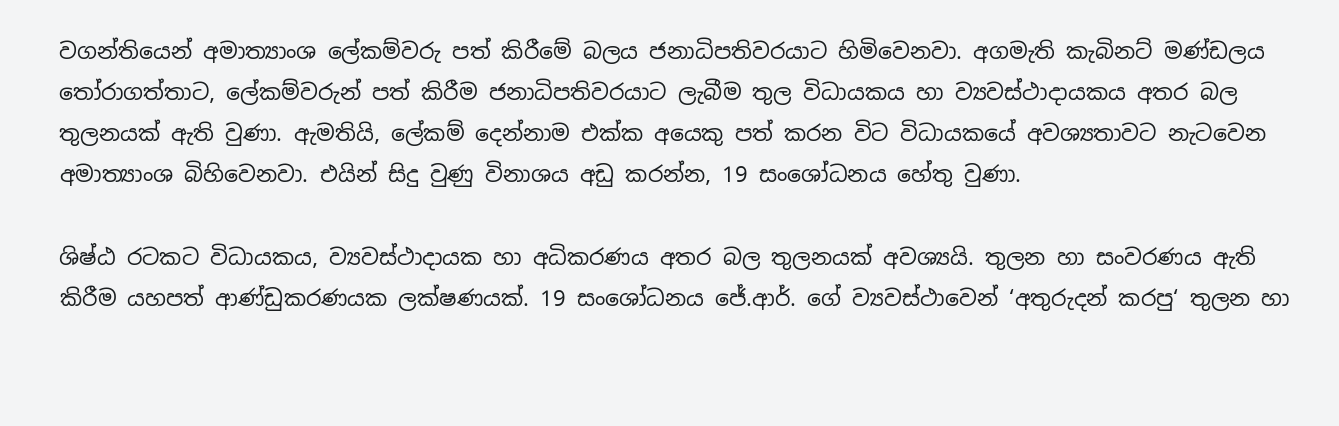වගන්තියෙන් අමාත්‍යාංශ ලේකම්වරු පත් කිරීමේ බලය ජනාධිපතිවරයාට හිමිවෙනවා. අගමැති කැබිනට් මණ්ඩලය තෝරාගත්තාට, ලේකම්වරුන් පත් කිරීම ජනාධිපතිවරයාට ලැබීම තුල විධායකය හා ව්‍යවස්ථාදායකය අතර බල තුලනයක් ඇති වුණා. ඇමතියි, ලේකම් දෙන්නාම එක්ක අයෙකු පත් කරන විට විධායකයේ අවශ්‍යතාවට නැටවෙන අමාත්‍යාංශ බිහිවෙනවා. එයින් සිදු වුණු විනාශය අඩු කරන්න, 19 සංශෝධනය හේතු වුණා.

ශිෂ්ඨ රටකට විධායකය, ව්‍යවස්ථාදායක හා අධිකරණය අතර බල තුලනයක් අවශ්‍යයි. තුලන හා සංවරණය ඇති කිරීම යහපත් ආණ්ඩුකරණයක ලක්ෂණයක්. 19 සංශෝධනය ජේ.ආර්. ගේ ව්‍යවස්ථාවෙන් ‘අතුරුදන් කරපු‘ තුලන හා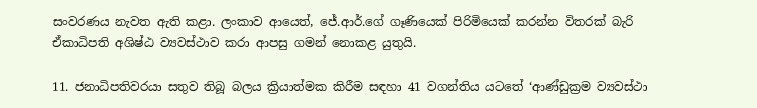සංවරණය නැවත ඇති කළා. ලංකාව ආයෙත්, ජේ.ආර්.ගේ ගෑණියෙක් පිරිමියෙක් කරන්න විතරක් බැරි ඒකාධිපති අශිෂ්ඨ ව්‍යවස්ථාව කරා ආපසු ගමන් නොකළ යුතුයි.

11. ජනාධිපතිවරයා සතුව තිබූ බලය ක්‍රියාත්මක කිරීම සඳහා 41 වගන්තිය යටතේ ‘ආණ්ඩුක්‍රම ව්‍යවස්ථා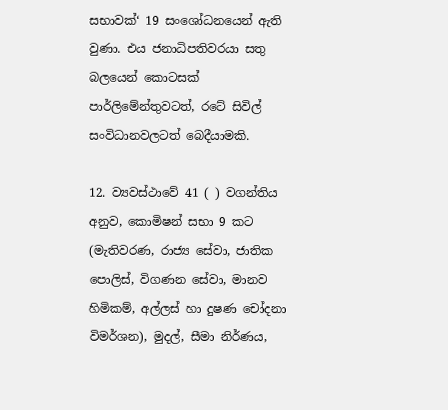සභාවක්‘ 19 සංශෝධනයෙන් ඇති වුණා. එය ජනාධිපතිවරයා සතු බලයෙන් කොටසක් පාර්ලිමේන්තුවටත්, රටේ සිවිල් සංවිධානවලටත් බෙදීයාමකි.

12. ව්‍යවස්ථාවේ 41 ( ) වගන්තිය අනුව, කොමිෂන් සභා 9 කට (මැතිවරණ, රාජ්‍ය සේවා, ජාතික පොලිස්, විගණන සේවා, මානව හිමිකම්, අල්ලස් හා දුෂණ චෝදනා විමර්ශන), මුදල්, සීමා නිර්ණය,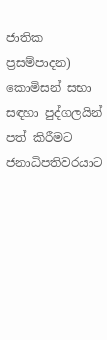ජාතික ප්‍රසම්පාදන) කොමිසන් සභා සඳහා පුද්ගලයින් පත් කිරීමට ජනාධිපතිවරයාට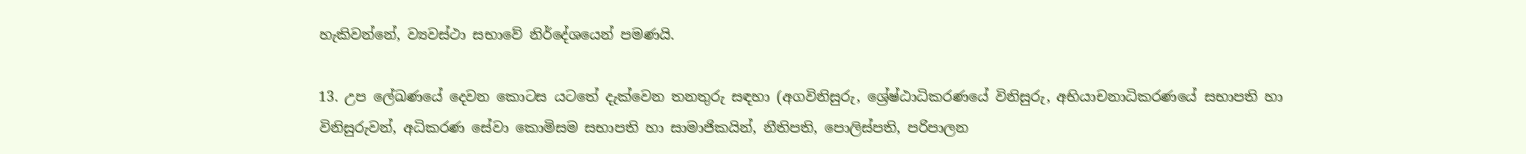හැකිවන්නේ, ව්‍යවස්ථා සභාවේ නිර්දේශයෙන් පමණයි.

13. උප ලේඛණයේ දෙවන කොටස යටතේ දැක්වෙන තනතුරු සඳහා (අගවිනිසුරු, ශ්‍රේෂ්ඨාධිකරණයේ විනිසුරු, අභියාචනාධිකරණයේ සභාපති හා විනිසුරුවන්, අධිකරණ සේවා කොමිසම සභාපති හා සාමාජිකයින්, නීතිපති, පොලිස්පති, පරිපාලන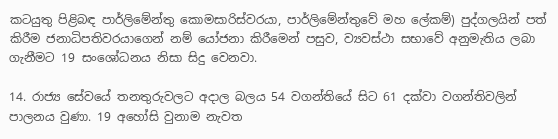කටයුතු පිළිබඳ පාර්ලිමේන්තු කොමසාරිස්වරයා, පාර්ලිමේන්තුවේ මහ ලේකම්) පුද්ගලයින් පත් කිරීම ජනාධිපතිවරයාගෙන් නම් යෝජනා කිරීමෙන් පසුව, ව්‍යවස්ථා සභාවේ අනුමැතිය ලබා ගැනීමට 19 සංශෝධනය නිසා සිදු වෙනවා.

14. රාජ්‍ය සේවයේ තනතුරුවලට අදාල බලය 54 වගන්තියේ සිට 61 දක්වා වගන්තිවලින් පාලනය වුණා. 19 අහෝසි වුනාම නැවත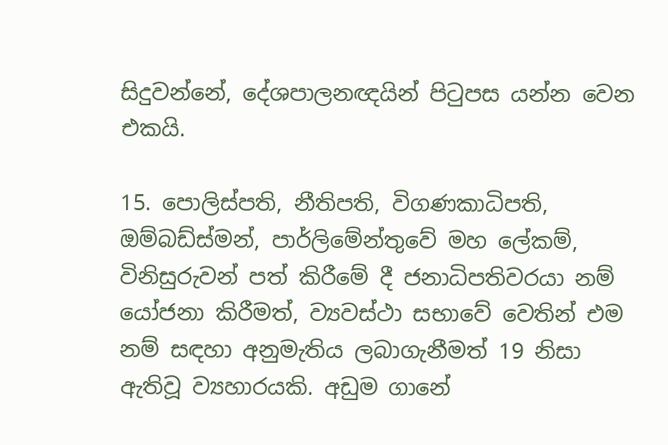සිදුවන්නේ, දේශපාලනඥයින් පිටුපස යන්න වෙන එකයි.

15. පොලිස්පති, නීතිපති, විගණකාධිපති, ඔම්බඩ්ස්මන්, පාර්ලිමේන්තුවේ මහ ලේකම්, විනිසුරුවන් පත් කිරීමේ දී ජනාධිපතිවරයා නම් යෝජනා කිරීමත්, ව්‍යවස්ථා සභාවේ වෙතින් එම නම් සඳහා අනුමැතිය ලබාගැනීමත් 19 නිසා ඇතිවූ ව්‍යහාරයකි. අඩුම ගානේ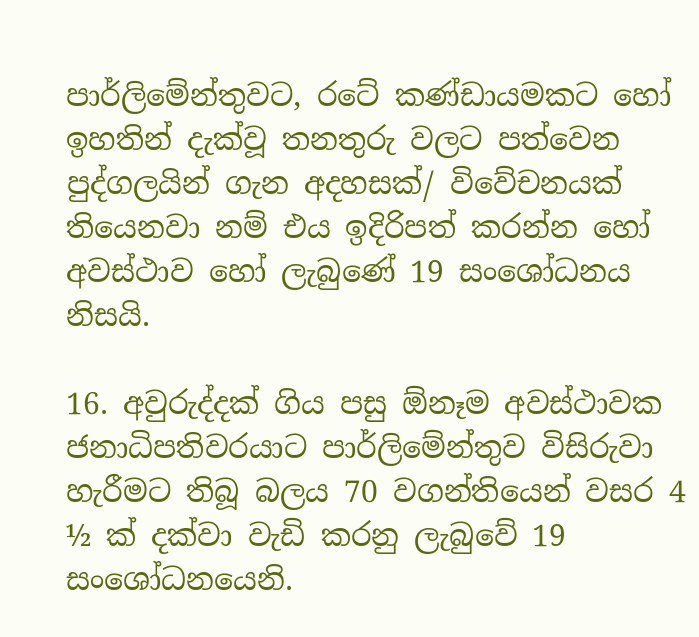පාර්ලිමේන්තුවට, රටේ කණ්ඩායමකට හෝ ඉහතින් දැක්වූ තනතුරු වලට පත්වෙන පුද්ගලයින් ගැන අදහසක්/ විවේචනයක් තියෙනවා නම් එය ඉදිරිපත් කරන්න හෝ අවස්ථාව හෝ ලැබුණේ 19 සංශෝධනය නිසයි.

16. අවුරුද්දක් ගිය පසු ඕනෑම අවස්ථාවක ජනාධිපතිවරයාට පාර්ලිමේන්තුව විසිරුවා හැරීමට තිබූ බලය 70 වගන්තියෙන් වසර 4 ½ ක් දක්වා වැඩි කරනු ලැබුවේ 19 සංශෝධනයෙනි.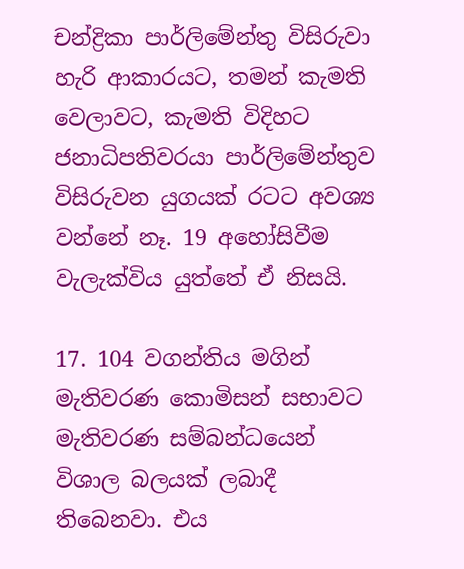චන්ද්‍රිකා පාර්ලිමේන්තු විසිරුවා හැරි ආකාරයට, තමන් කැමති වෙලාවට, කැමති විදිහට ජනාධිපතිවරයා පාර්ලිමේන්තුව විසිරුවන යුගයක් රටට අවශ්‍ය වන්නේ නෑ. 19 අහෝසිවීම වැලැක්විය යුත්තේ ඒ නිසයි.

17. 104 වගන්තිය මගින් මැතිවරණ කොමිසන් සභාවට මැතිවරණ සම්බන්ධයෙන් විශාල බලයක් ලබාදී තිබෙනවා. එය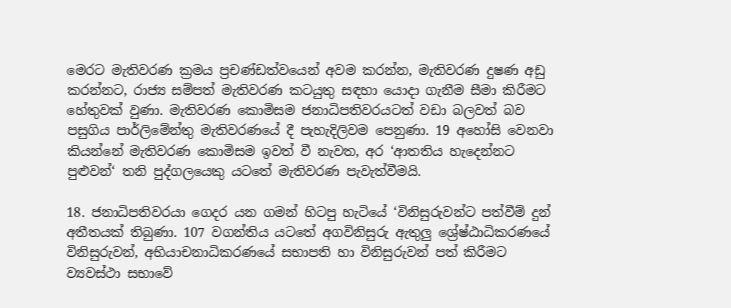මෙරට මැතිවරණ ක්‍රමය ප්‍රචණ්ඩත්වයෙන් අවම කරන්න, මැතිවරණ දුෂණ අඩු කරන්නට, රාජ්‍ය සම්පත් මැතිවරණ කටයුතු සඳහා යොදා ගැනීම සීමා කිරීමට හේතුවක් වුණා. මැතිවරණ කොමිසම ජනාධිපතිවරයටත් වඩා බලවත් බව පසුගිය පාර්ලිමේන්තු මැතිවරණයේ දී පැහැදිලිවම පෙනුණා. 19 අහෝසි වෙනවා කියන්නේ මැතිවරණ කොමිසම ඉවත් වී නැවත, අර ‘ආතතිය හැදෙන්නට පුළුවන්‘ තනි පුද්ගලයෙකු යටතේ මැතිවරණ පැවැත්වීමයි.

18. ජනාධිපතිවරයා ගෙදර යන ගමන් හිටපු හැටියේ ‘විනිසුරුවන්ට පත්වීම් දුන් අතීතයක් තිබුණා. 107 වගන්තිය යටතේ අගවිනිසුරු ඇතුලු ශ්‍රේෂ්ඨාධිකරණයේ විනිසුරුවන්, අභියාචනාධිකරණයේ සභාපති හා විනිසුරුවන් පත් කිරීමට ව්‍යවස්ථා සභාවේ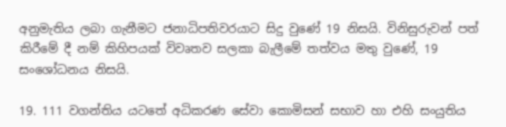අනුමැතිය ලබා ගැනීමට ජනාධිපතිවරයාට සිදු වුණේ 19 නිසයි. විනිසුරුවන් පත් කිරීමේ දී නම් කිහිපයක් විවෘතව සලකා බැලීමේ තත්වය මතු වුණේ, 19 සංශෝධනය නිසයි.

19. 111 වගන්තිය යටතේ අධිකරණ සේවා කොමිසන් සභාව හා එහි සංයුතිය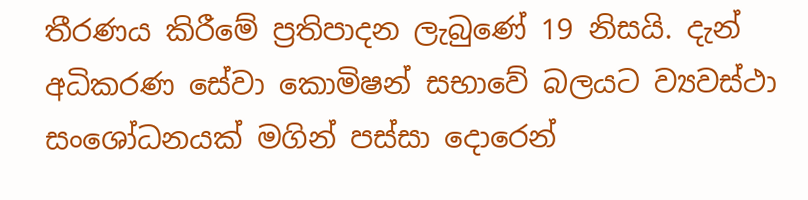තීරණය කිරීමේ ප්‍රතිපාදන ලැබුණේ 19 නිසයි. දැන් අධිකරණ සේවා කොමිෂන් සභාවේ බලයට ව්‍යවස්ථා සංශෝධනයක් මගින් පස්සා දොරෙන්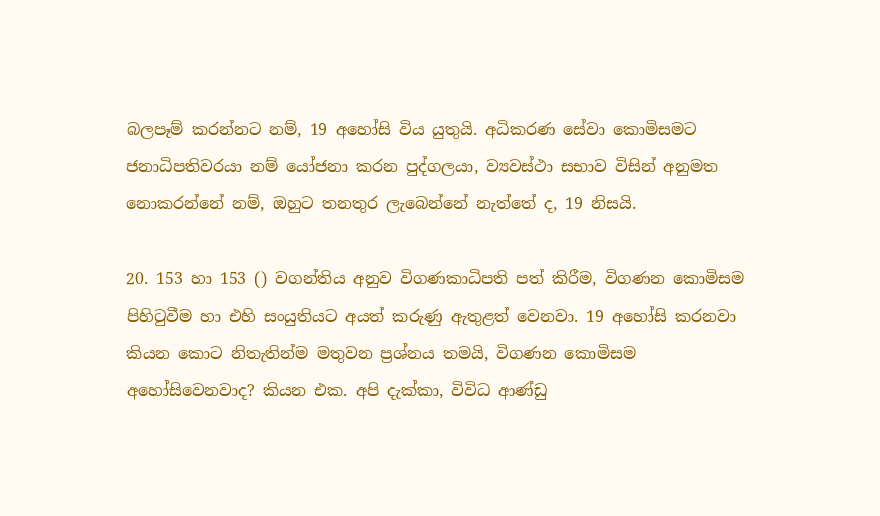බලපෑම් කරන්නට නම්, 19 අහෝසි විය යුතුයි. අධිකරණ සේවා කොමිසමට ජනාධිපතිවරයා නම් යෝජනා කරන පුද්ගලයා, ව්‍යවස්ථා සභාව විසින් අනුමත නොකරන්නේ නම්, ඔහුට තනතුර ලැබෙන්නේ නැත්තේ ද, 19 නිසයි.

20. 153 හා 153 () වගන්තිය අනුව විගණකාධිපති පත් කිරීම, විගණන කොමිසම පිහිටුවීම හා එහි සංයුතියට අයත් කරුණු ඇතුළත් වෙනවා. 19 අහෝසි කරනවා කියන කොට නිතැතින්ම මතුවන ප්‍රශ්නය තමයි, විගණන කොමිසම අහෝසිවෙනවාද? කියන එක. අපි දැක්කා, විවිධ ආණ්ඩු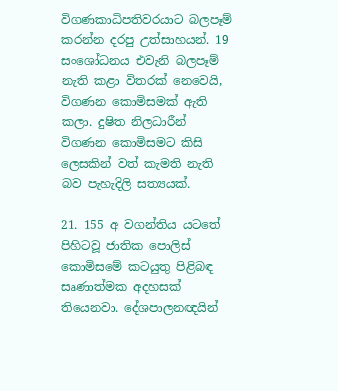විගණකාධිපතිවරයාට බලපෑම් කරන්න දරපු උත්සාහයන්. 19 සංශෝධනය එවැනි බලපෑම් නැති කළා විතරක් නෙවෙයි, විගණන කොමිසමක් ඇති කලා. දුෂිත නිලධාරීන් විගණන කොමිසමට කිසි ලෙසකින් වත් කැමති නැති බව පැහැදිලි සත්‍යයක්.

21. 155 අ වගන්තිය යටතේ පිහිටවූ ජාතික පොලිස් කොමිසමේ කටයුතු පිළිබඳ සෘණාත්මක අදහසක් තියෙනවා. දේශපාලනඥයින්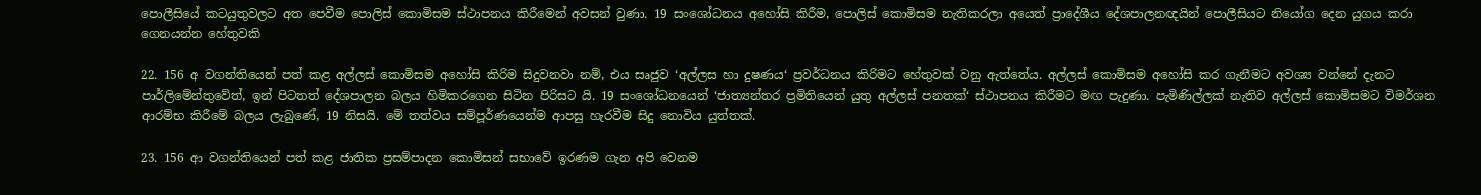පොලීසියේ කටයුතුවලට අත පෙවීම පොලිස් කොමිසම ස්ථාපනය කිරීමෙන් අවසන් වුණා. 19 සංශෝධනය අහෝසි කිරීම, පොලිස් කොමිසම නැතිකරලා අයෙත් ප්‍රාදේශීය දේශපාලනඥයින් පොලීසියට නියෝග දෙන යුගය කරා ගෙනයන්න හේතුවකි

22. 156 අ වගන්තියෙන් පත් කළ අල්ලස් කොමිසම අහෝසි කිරිම සිදුවනවා නම්, එය සෘජුව ‘අල්ලස හා දුෂණය‘ ප්‍රවර්ධනය කිරිමට හේතුවක් වනු ඇත්තේය. අල්ලස් කොමිසම අහෝසි කර ගැනීමට අවශ්‍ය වන්නේ දැනට පාර්ලිමේන්තුවේත්, ඉන් පිටතත් දේශපාලන බලය හිමිකරගෙන සිටින පිරිසට යි. 19 සංශෝධනයෙන් ‘ජාත්‍යන්තර ප්‍රමිතියෙන් යුතු අල්ලස් පනතක්‘ ස්ථාපනය කිරීමට මඟ පැදුණා. පැමිණිල්ලක් නැතිව අල්ලස් කොමිසමට විමර්ශන ආරම්භ කිරීමේ බලය ලැබුණේ, 19 නිසයි. මේ තත්වය සම්පූර්ණයෙන්ම ආපසු හැරවීම සිදු නොවිය යුත්තක්.

23. 156 ආ වගන්තියෙන් පත් කළ ජාතික ප්‍රසම්පාදන කොමිසන් සභාවේ ඉරණම ගැන අපි වෙනම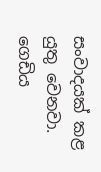සංවාදයක් කළ යුතු වෙනවා. ගෙඩිය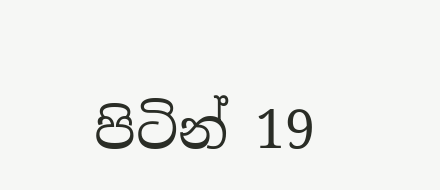පිටින් 19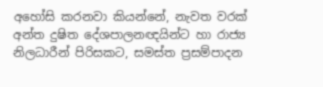අහෝසි කරනවා කියන්නේ, නැවත වරක් අන්ත දුෂිත දේශපාලනඥයින්ට හා රාජ්‍ය නිලධාරීන් පිරිසකට, සමස්ත ප්‍රසම්පාදන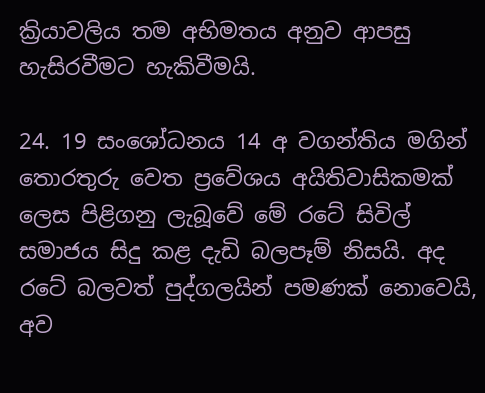ක්‍රියාවලිය තම අභිමතය අනුව ආපසු හැසිරවීමට හැකිවීමයි.

24. 19 සංශෝධනය 14 අ වගන්තිය මගින් තොරතුරු වෙත ප්‍රවේශය අයිතිවාසිකමක් ලෙස පිළිගනු ලැබූවේ මේ රටේ සිවිල් සමාජය සිදු කළ දැඩි බලපෑම් නිසයි. අද රටේ බලවත් පුද්ගලයින් පමණක් නොවෙයි, අව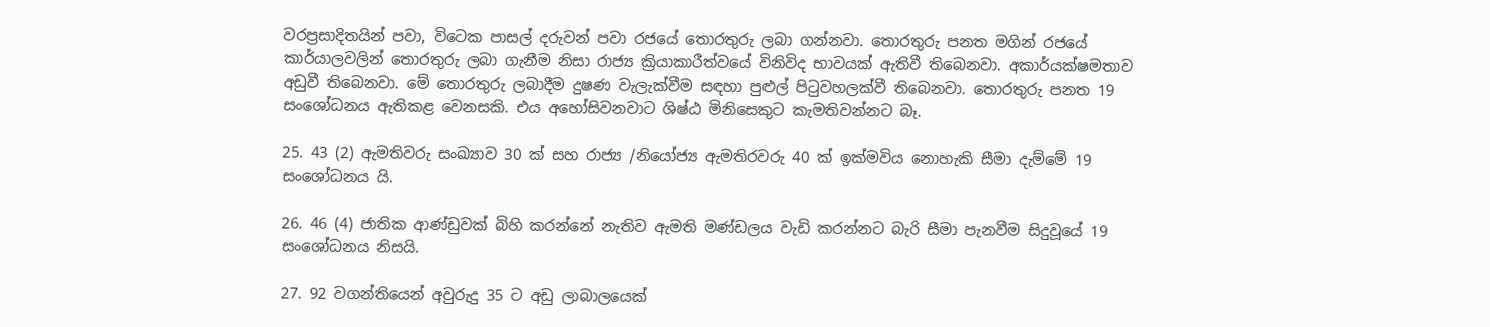වරප්‍රසාදිතයින් පවා, විටෙක පාසල් දරුවන් පවා රජයේ තොරතුරු ලබා ගන්නවා. තොරතුරු පනත මගින් රජයේ කාර්යාලවලින් තොරතුරු ලබා ගැනීම නිසා රාජ්‍ය ක්‍රියාකාරීත්වයේ විනිවිද භාවයක් ඇතිවී තිබෙනවා. අකාර්යක්ෂමතාව අඩුවී තිබෙනවා. මේ තොරතුරු ලබාදීම දුෂණ වැලැක්වීම සඳහා පුළුල් පිටුවහලක්වී තිබෙනවා. තොරතුරු පනත 19 සංශෝධනය ඇතිකළ වෙනසකි. එය අහෝසිවනවාට ශිෂ්ඨ මිනිසෙකුට කැමතිවන්නට බෑ.

25. 43 (2) ඇමතිවරු සංඛ්‍යාව 30 ක් සහ රාජ්‍ය /නියෝජ්‍ය ඇමතිරවරු 40 ක් ඉක්මවිය නොහැකි සීමා දැම්මේ 19 සංශෝධනය යි.

26. 46 (4) ජාතික ආණ්ඩුවක් බිහි කරන්නේ නැතිව ඇමති මණ්ඩලය වැඩි කරන්නට බැරි සීමා පැනවීම සිදුවූයේ 19 සංශෝධනය නිසයි.

27. 92 වගන්තියෙන් අවුරුදු 35 ට අඩු ලාබාලයෙක්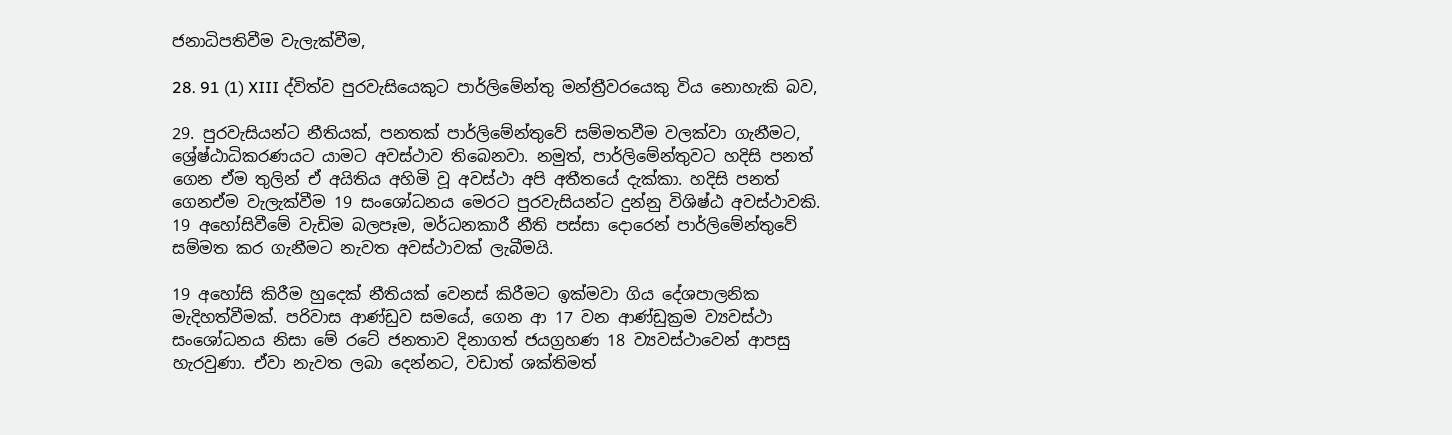ජනාධිපතිවීම වැලැක්වීම,

28. 91 (1) XIII ද්විත්ව පුරවැසියෙකුට පාර්ලිමේන්තු මන්ත්‍රීවරයෙකු විය නොහැකි බව,

29. පුරවැසියන්ට නීතියක්, පනතක් පාර්ලිමේන්තුවේ සම්මතවීම වලක්වා ගැනීමට, ශ්‍රේෂ්ඨාධිකරණයට යාමට අවස්ථාව තිබෙනවා. නමුත්, පාර්ලිමේන්තුවට හදිසි පනත් ගෙන ඒම තුලින් ඒ අයිතිය අහිමි වූ අවස්ථා අපි අතීතයේ දැක්කා. හදිසි පනත් ගෙනඒම වැලැක්වීම 19 සංශෝධනය මෙරට පුරවැසියන්ට දුන්නු විශිෂ්ඨ අවස්ථාවකි. 19 අහෝසිවීමේ වැඩිම බලපෑම, මර්ධනකාරී නීති පස්සා දොරෙන් පාර්ලිමේන්තුවේ සම්මත කර ගැනීමට නැවත අවස්ථාවක් ලැබීමයි.

19 අහෝසි කිරීම හුදෙක් නීතියක් වෙනස් කිරීමට ඉක්මවා ගිය දේශපාලනික මැදිහත්වීමක්. පරිවාස ආණ්ඩුව සමයේ, ගෙන ආ 17 වන ආණ්ඩුක්‍රම ව්‍යවස්ථා සංශෝධනය නිසා මේ රටේ ජනතාව දිනාගත් ජයග්‍රහණ 18 ව්‍යවස්ථාවෙන් ආපසු හැරවුණා. ඒවා නැවත ලබා දෙන්නට, වඩාත් ශක්තිමත්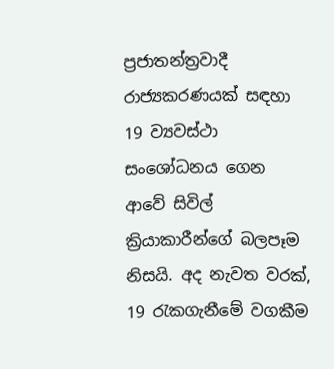ප්‍රජාතන්ත්‍රවාදී රාජ්‍යකරණයක් සඳහා 19 ව්‍යවස්ථා සංශෝධනය ගෙන ආවේ සිවිල් ක්‍රියාකාරීන්ගේ බලපෑම නිසයි. අද නැවත වරක්, 19 රැකගැනීමේ වගකීම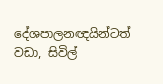දේශපාලනඥයින්ටත් වඩා, සිවිල්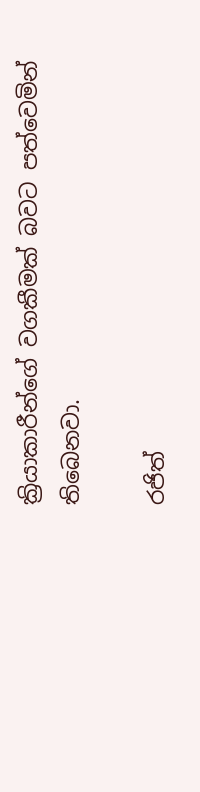ක්‍රියාකාරීන්ගේ වගකීමක් බවට පත්වෙමින් තිබෙනවා.

රජිත්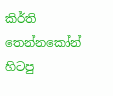කිර්ති තෙන්නකෝන් හිටපු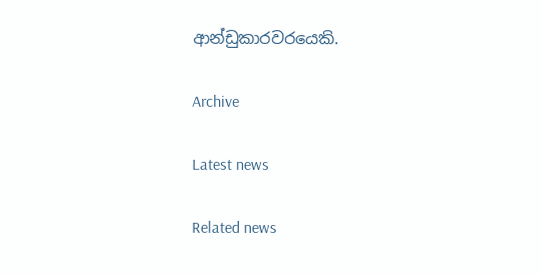ආන්ඩුකාරවරයෙකි.

Archive

Latest news

Related news